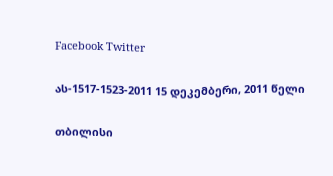Facebook Twitter

ას-1517-1523-2011 15 დეკემბერი, 2011 წელი

თბილისი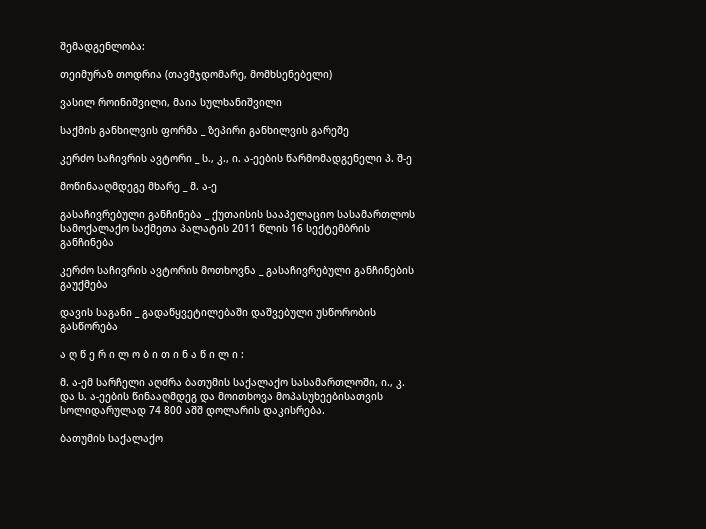შემადგენლობა:

თეიმურაზ თოდრია (თავმჯდომარე, მომხსენებელი)

ვასილ როინიშვილი, მაია სულხანიშვილი

საქმის განხილვის ფორმა _ ზეპირი განხილვის გარეშე

კერძო საჩივრის ავტორი _ ს., კ., ი. ა-ეების წარმომადგენელი პ. შ-ე

მოწინააღმდეგე მხარე _ მ. ა-ე

გასაჩივრებული განჩინება _ ქუთაისის სააპელაციო სასამართლოს სამოქალაქო საქმეთა პალატის 2011 წლის 16 სექტემბრის განჩინება

კერძო საჩივრის ავტორის მოთხოვნა _ გასაჩივრებული განჩინების გაუქმება

დავის საგანი _ გადაწყვეტილებაში დაშვებული უსწორობის გასწორება

ა ღ წ ე რ ი ლ ო ბ ი თ ი ნ ა წ ი ლ ი :

მ. ა-ემ სარჩელი აღძრა ბათუმის საქალაქო სასამართლოში, ი., კ. და ს. ა-ეების წინააღმდეგ და მოითხოვა მოპასუხეებისათვის სოლიდარულად 74 800 აშშ დოლარის დაკისრება.

ბათუმის საქალაქო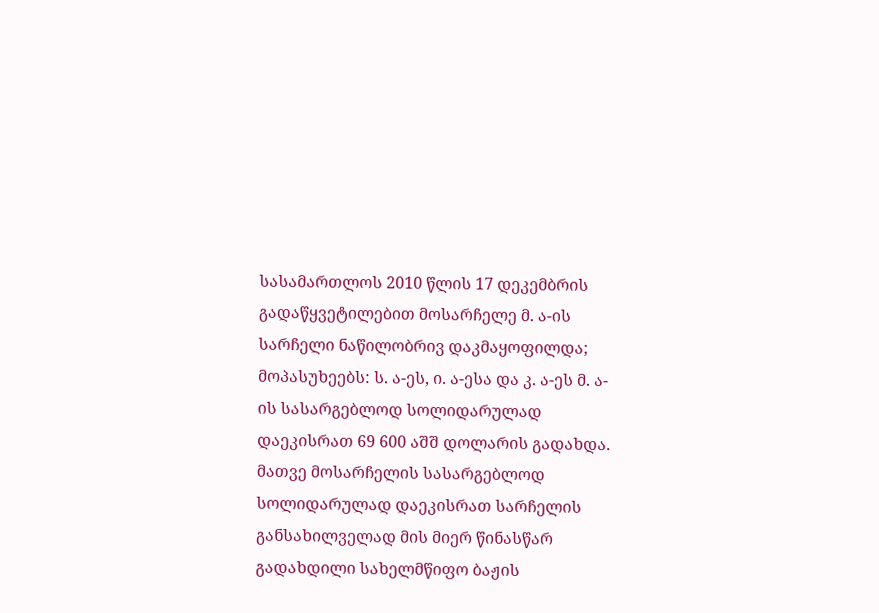სასამართლოს 2010 წლის 17 დეკემბრის გადაწყვეტილებით მოსარჩელე მ. ა-ის სარჩელი ნაწილობრივ დაკმაყოფილდა; მოპასუხეებს: ს. ა-ეს, ი. ა-ესა და კ. ა-ეს მ. ა-ის სასარგებლოდ სოლიდარულად დაეკისრათ 69 600 აშშ დოლარის გადახდა. მათვე მოსარჩელის სასარგებლოდ სოლიდარულად დაეკისრათ სარჩელის განსახილველად მის მიერ წინასწარ გადახდილი სახელმწიფო ბაჟის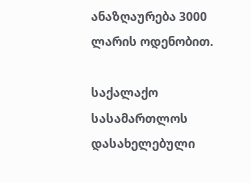ანაზღაურება 3000 ლარის ოდენობით.

საქალაქო სასამართლოს დასახელებული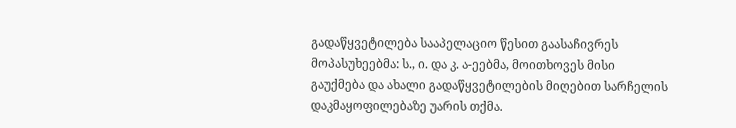გადაწყვეტილება სააპელაციო წესით გაასაჩივრეს მოპასუხეებმა: ს., ი. და კ. ა-ეებმა, მოითხოვეს მისი გაუქმება და ახალი გადაწყვეტილების მიღებით სარჩელის დაკმაყოფილებაზე უარის თქმა.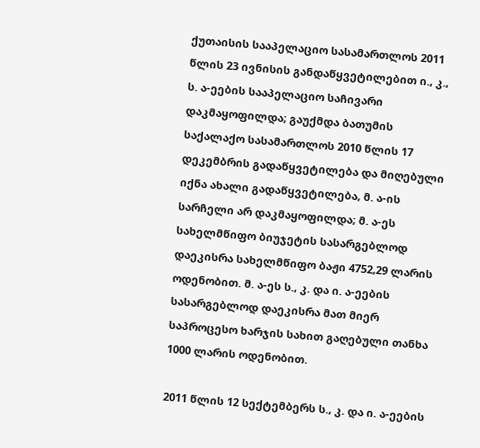ქუთაისის სააპელაციო სასამართლოს 2011 წლის 23 ივნისის განდაწყვეტილებით ი., კ., ს. ა-ეების სააპელაციო საჩივარი დაკმაყოფილდა; გაუქმდა ბათუმის საქალაქო სასამართლოს 2010 წლის 17 დეკემბრის გადაწყვეტილება და მიღებული იქნა ახალი გადაწყვეტილება, მ. ა-ის სარჩელი არ დაკმაყოფილდა; მ. ა-ეს სახელმწიფო ბიუჯეტის სასარგებლოდ დაეკისრა სახელმწიფო ბაჟი 4752,29 ლარის ოდენობით. მ. ა-ეს ს., კ. და ი. ა-ეების სასარგებლოდ დაეკისრა მათ მიერ საპროცესო ხარჯის სახით გაღებული თანხა 1000 ლარის ოდენობით.

2011 წლის 12 სექტემბერს ს., კ. და ი. ა-ეების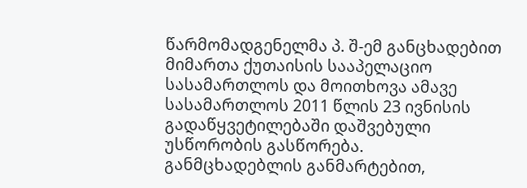წარმომადგენელმა პ. შ-ემ განცხადებით მიმართა ქუთაისის სააპელაციო სასამართლოს და მოითხოვა ამავე სასამართლოს 2011 წლის 23 ივნისის გადაწყვეტილებაში დაშვებული უსწორობის გასწორება. განმცხადებლის განმარტებით,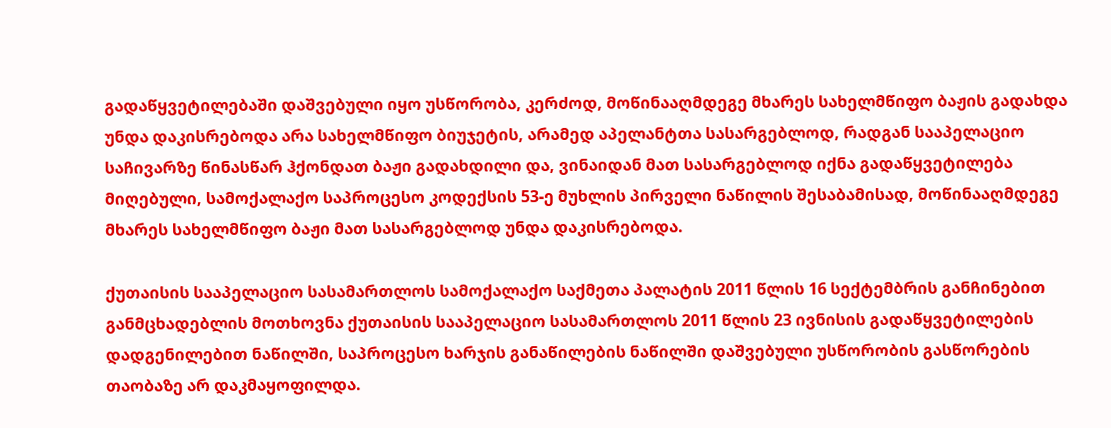გადაწყვეტილებაში დაშვებული იყო უსწორობა, კერძოდ, მოწინააღმდეგე მხარეს სახელმწიფო ბაჟის გადახდა უნდა დაკისრებოდა არა სახელმწიფო ბიუჯეტის, არამედ აპელანტთა სასარგებლოდ, რადგან სააპელაციო საჩივარზე წინასწარ ჰქონდათ ბაჟი გადახდილი და, ვინაიდან მათ სასარგებლოდ იქნა გადაწყვეტილება მიღებული, სამოქალაქო საპროცესო კოდექსის 53-ე მუხლის პირველი ნაწილის შესაბამისად, მოწინააღმდეგე მხარეს სახელმწიფო ბაჟი მათ სასარგებლოდ უნდა დაკისრებოდა.

ქუთაისის სააპელაციო სასამართლოს სამოქალაქო საქმეთა პალატის 2011 წლის 16 სექტემბრის განჩინებით განმცხადებლის მოთხოვნა ქუთაისის სააპელაციო სასამართლოს 2011 წლის 23 ივნისის გადაწყვეტილების დადგენილებით ნაწილში, საპროცესო ხარჯის განაწილების ნაწილში დაშვებული უსწორობის გასწორების თაობაზე არ დაკმაყოფილდა.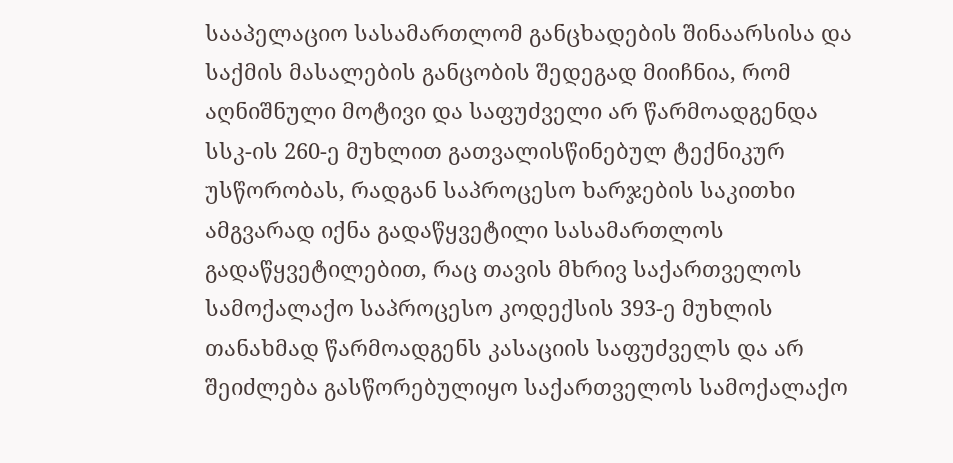სააპელაციო სასამართლომ განცხადების შინაარსისა და საქმის მასალების განცობის შედეგად მიიჩნია, რომ აღნიშნული მოტივი და საფუძველი არ წარმოადგენდა სსკ-ის 260-ე მუხლით გათვალისწინებულ ტექნიკურ უსწორობას, რადგან საპროცესო ხარჯების საკითხი ამგვარად იქნა გადაწყვეტილი სასამართლოს გადაწყვეტილებით, რაც თავის მხრივ საქართველოს სამოქალაქო საპროცესო კოდექსის 393-ე მუხლის თანახმად წარმოადგენს კასაციის საფუძველს და არ შეიძლება გასწორებულიყო საქართველოს სამოქალაქო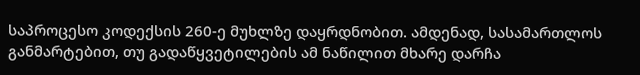საპროცესო კოდექსის 260-ე მუხლზე დაყრდნობით. ამდენად, სასამართლოს განმარტებით, თუ გადაწყვეტილების ამ ნაწილით მხარე დარჩა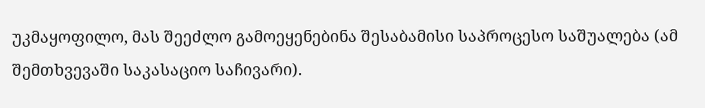უკმაყოფილო, მას შეეძლო გამოეყენებინა შესაბამისი საპროცესო საშუალება (ამ შემთხვევაში საკასაციო საჩივარი).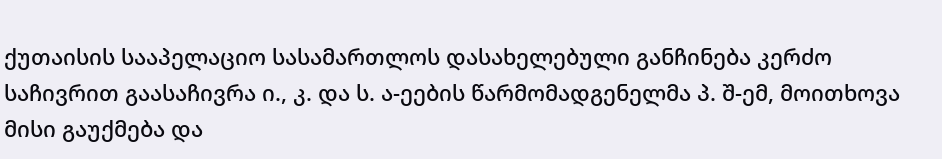ქუთაისის სააპელაციო სასამართლოს დასახელებული განჩინება კერძო საჩივრით გაასაჩივრა ი., კ. და ს. ა-ეების წარმომადგენელმა პ. შ-ემ, მოითხოვა მისი გაუქმება და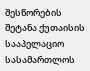შესწორების შეტანა ქუთაისის სააპელაციო სასამართლოს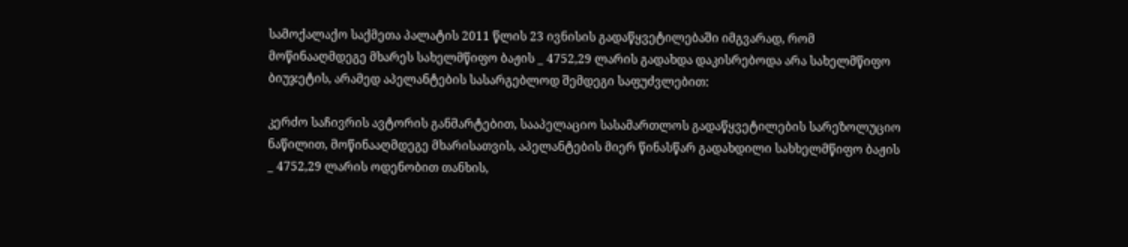სამოქალაქო საქმეთა პალატის 2011 წლის 23 ივნისის გადაწყვეტილებაში იმგვარად, რომ მოწინააღმდეგე მხარეს სახელმწიფო ბაჟის _ 4752,29 ლარის გადახდა დაკისრებოდა არა სახელმწიფო ბიუჯეტის, არამედ აპელანტების სასარგებლოდ შემდეგი საფუძვლებით:

კერძო საჩივრის ავტორის განმარტებით, სააპელაციო სასამართლოს გადაწყვეტილების სარეზოლუციო ნაწილით, მოწინააღმდეგე მხარისათვის, აპელანტების მიერ წინასწარ გადახდილი სახხელმწიფო ბაჟის _ 4752,29 ლარის ოდენობით თანხის,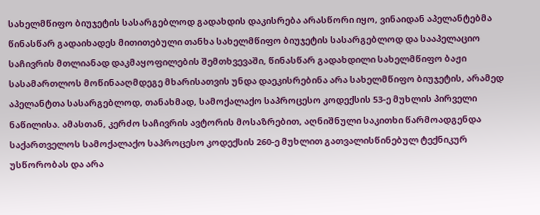სახელმწიფო ბიუჯეტის სასარგებლოდ გადახდის დაკისრება არასწორი იყო, ვინაიდან აპელანტებმა წინასწარ გადაიხადეს მითითებული თანხა სახელმწიფო ბიუჯეტის სასარგებლოდ და სააპელაციო საჩივრის მთლიანად დაკმაყოფილების შემთხვევაში, წინასწარ გადახდილი სახელმწიფო ბაჟი სასამართლოს მოწინააღმდეგე მხარისათვის უნდა დაეკისრებინა არა სახელმწიფო ბიუჯეტის, არამედ აპელანტთა სასარგებლოდ, თანახმად, სამოქალაქო საპროცესო კოდექსის 53-ე მუხლის პირველი ნაწილისა. ამასთან, კერძო საჩივრის ავტორის მოსაზრებით, აღნიშნული საკითხი წარმოადგენდა საქართველოს სამოქალაქო საპროცესო კოდექსის 260-ე მუხლით გათვალისწინებულ ტექნიკურ უსწორობას და არა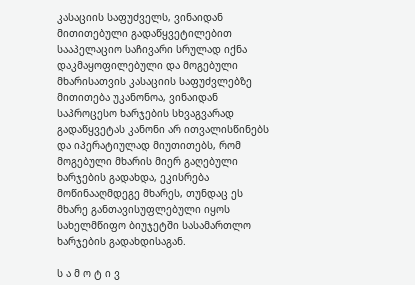კასაციის საფუძველს, ვინაიდან მითითებული გადაწყვეტილებით სააპელაციო საჩივარი სრულად იქნა დაკმაყოფილებული და მოგებული მხარისათვის კასაციის საფუძვლებზე მითითება უკანონოა, ვინაიდან საპროცესო ხარჯების სხვაგვარად გადაწყვეტას კანონი არ ითვალისწინებს და იპერატიულად მიუთითებს, რომ მოგებული მხარის მიერ გაღებული ხარჯების გადახდა, ეკისრება მოწინააღმდეგე მხარეს, თუნდაც ეს მხარე განთავისუფლებული იყოს სახელმწიფო ბიუჯეტში სასამართლო ხარჯების გადახდისაგან.

ს ა მ ო ტ ი ვ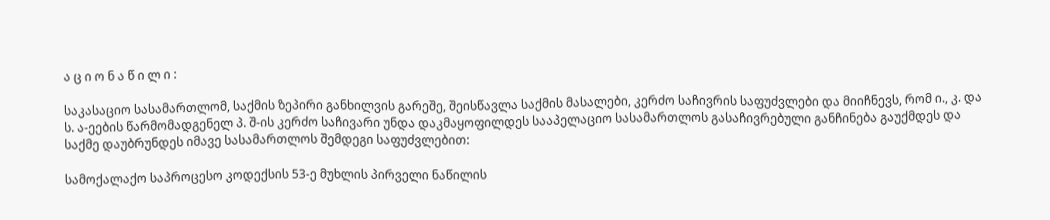ა ც ი ო ნ ა წ ი ლ ი :

საკასაციო სასამართლომ, საქმის ზეპირი განხილვის გარეშე, შეისწავლა საქმის მასალები, კერძო საჩივრის საფუძვლები და მიიჩნევს, რომ ი., კ. და ს. ა-ეების წარმომადგენელ პ. შ-ის კერძო საჩივარი უნდა დაკმაყოფილდეს სააპელაციო სასამართლოს გასაჩივრებული განჩინება გაუქმდეს და საქმე დაუბრუნდეს იმავე სასამართლოს შემდეგი საფუძვლებით:

სამოქალაქო საპროცესო კოდექსის 53-ე მუხლის პირველი ნაწილის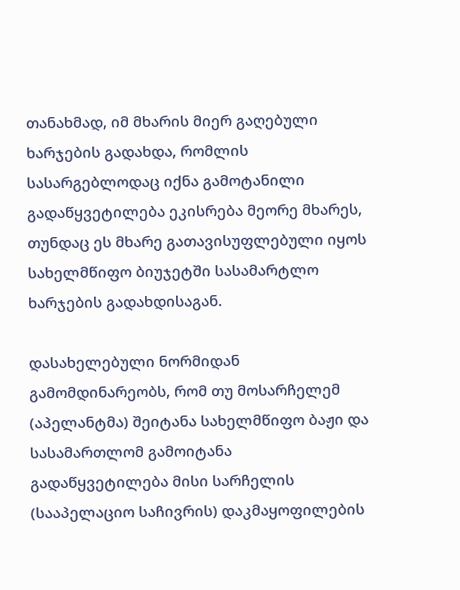თანახმად, იმ მხარის მიერ გაღებული ხარჯების გადახდა, რომლის სასარგებლოდაც იქნა გამოტანილი გადაწყვეტილება ეკისრება მეორე მხარეს, თუნდაც ეს მხარე გათავისუფლებული იყოს სახელმწიფო ბიუჯეტში სასამარტლო ხარჯების გადახდისაგან.

დასახელებული ნორმიდან გამომდინარეობს, რომ თუ მოსარჩელემ (აპელანტმა) შეიტანა სახელმწიფო ბაჟი და სასამართლომ გამოიტანა გადაწყვეტილება მისი სარჩელის (სააპელაციო საჩივრის) დაკმაყოფილების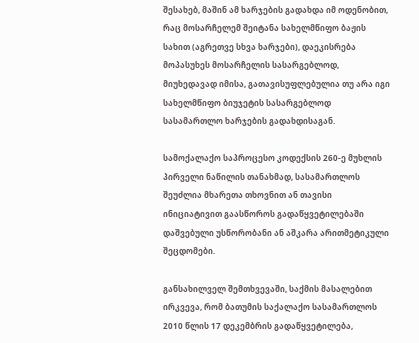შესახებ, მაშინ ამ ხარჯების გადახდა იმ ოდენობით, რაც მოსარჩელემ შეიტანა სახელმწიფო ბაჟის სახით (აგრეთვე სხვა ხარჯები), დაეკისრება მოპასუხეს მოსარჩელის სასარგებლოდ, მიუხედავად იმისა, გათავისუფლებულია თუ არა იგი სახელმწიფო ბიუჯეტის სასარგებლოდ სასამართლო ხარჯების გადახდისაგან.

სამოქალაქო საპროცესო კოდექსის 260-ე მუხლის პირველი ნაწილის თანახმად, სასამართლოს შეუძლია მხარეთა თხოვნით ან თავისი ინიციატივით გაასწოროს გადაწყვეტილებაში დაშვებული უსწორობანი ან აშკარა არითმეტიკული შეცდომები.

განსახილველ შემთხვევაში, საქმის მასალებით ირკვევა, რომ ბათუმის საქალაქო სასამართლოს 2010 წლის 17 დეკემბრის გადაწყვეტილება,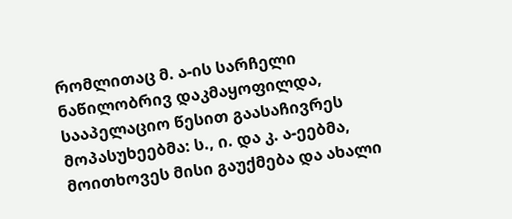რომლითაც მ. ა-ის სარჩელი ნაწილობრივ დაკმაყოფილდა, სააპელაციო წესით გაასაჩივრეს მოპასუხეებმა: ს., ი. და კ. ა-ეებმა, მოითხოვეს მისი გაუქმება და ახალი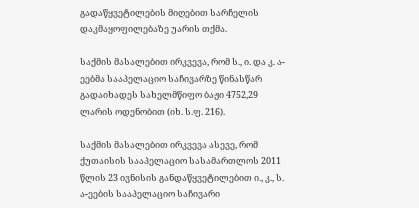გადაწყვეტილების მიღებით სარჩელის დაკმაყოფილებაზე უარის თქმა.

საქმის მასალებით ირკვევა, რომ ს., ი. და კ. ა-ეებმა სააპელაციო საჩივარზე წინასწარ გადაიხადეს სახელმწიფო ბაჟი 4752,29 ლარის ოდენობით (იხ. ს.ფ. 216).

საქმის მასალებით ირკვევა ასევე, რომ ქუთაისის სააპელაციო სასამართლოს 2011 წლის 23 ივნისის განდაწყვეტილებით ი., კ., ს. ა-ეების სააპელაციო საჩივარი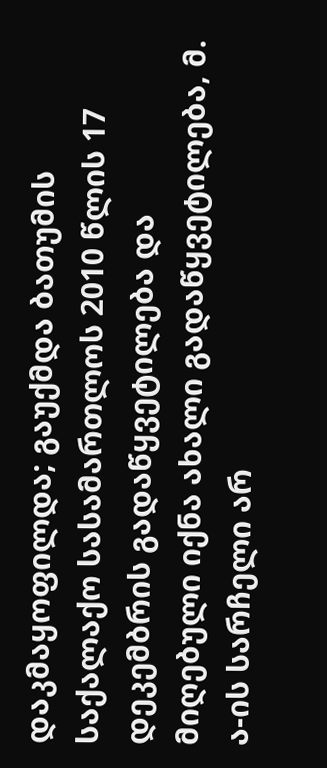დაკმაყოფილდა; გაუქმდა ბათუმის საქალაქო სასამართლოს 2010 წლის 17 დეკემბრის გადაწყვეტილება და მიღებული იქნა ახალი გადაწყვეტილება, მ. ა-ის სარჩელი არ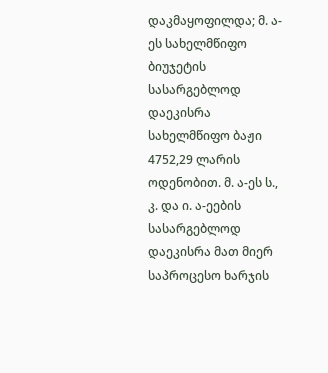დაკმაყოფილდა; მ. ა-ეს სახელმწიფო ბიუჯეტის სასარგებლოდ დაეკისრა სახელმწიფო ბაჟი 4752,29 ლარის ოდენობით. მ. ა-ეს ს., კ. და ი. ა-ეების სასარგებლოდ დაეკისრა მათ მიერ საპროცესო ხარჯის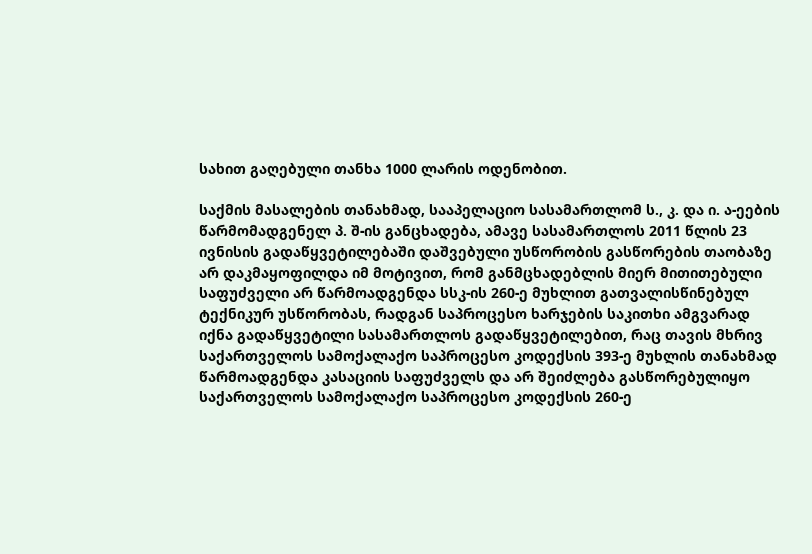სახით გაღებული თანხა 1000 ლარის ოდენობით.

საქმის მასალების თანახმად, სააპელაციო სასამართლომ ს., კ. და ი. ა-ეების წარმომადგენელ პ. შ-ის განცხადება, ამავე სასამართლოს 2011 წლის 23 ივნისის გადაწყვეტილებაში დაშვებული უსწორობის გასწორების თაობაზე არ დაკმაყოფილდა იმ მოტივით, რომ განმცხადებლის მიერ მითითებული საფუძველი არ წარმოადგენდა სსკ-ის 260-ე მუხლით გათვალისწინებულ ტექნიკურ უსწორობას, რადგან საპროცესო ხარჯების საკითხი ამგვარად იქნა გადაწყვეტილი სასამართლოს გადაწყვეტილებით, რაც თავის მხრივ საქართველოს სამოქალაქო საპროცესო კოდექსის 393-ე მუხლის თანახმად წარმოადგენდა კასაციის საფუძველს და არ შეიძლება გასწორებულიყო საქართველოს სამოქალაქო საპროცესო კოდექსის 260-ე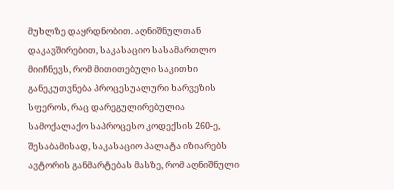მუხლზე დაყრდნობით. აღნიშნულთან დაკავშირებით, საკასაციო სასამართლო მიიჩნევს, რომ მითითებული საკითხი განეკუთვნება პროცესუალური ხარვეზის სფეროს, რაც დარეგულირებულია სამოქალაქო საპროცესო კოდექსის 260-ე, შესაბამისად, საკასაციო პალატა იზიარებს ავტორის განმარტებას მასზე, რომ აღნიშნული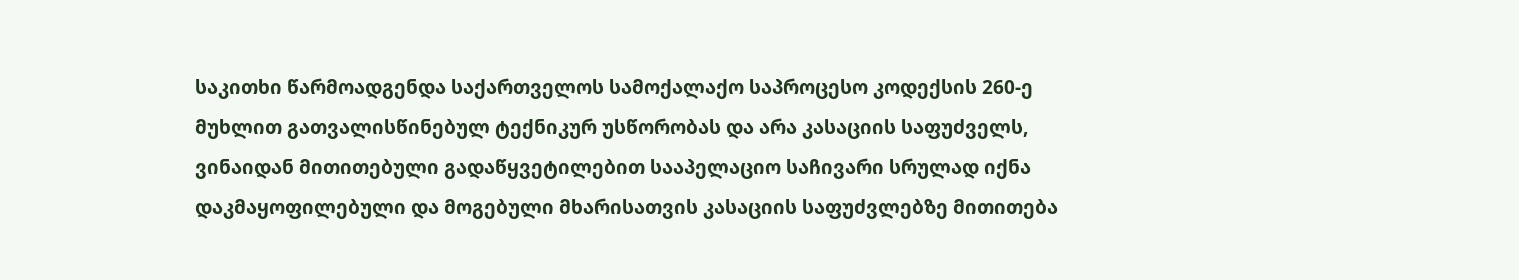საკითხი წარმოადგენდა საქართველოს სამოქალაქო საპროცესო კოდექსის 260-ე მუხლით გათვალისწინებულ ტექნიკურ უსწორობას და არა კასაციის საფუძველს, ვინაიდან მითითებული გადაწყვეტილებით სააპელაციო საჩივარი სრულად იქნა დაკმაყოფილებული და მოგებული მხარისათვის კასაციის საფუძვლებზე მითითება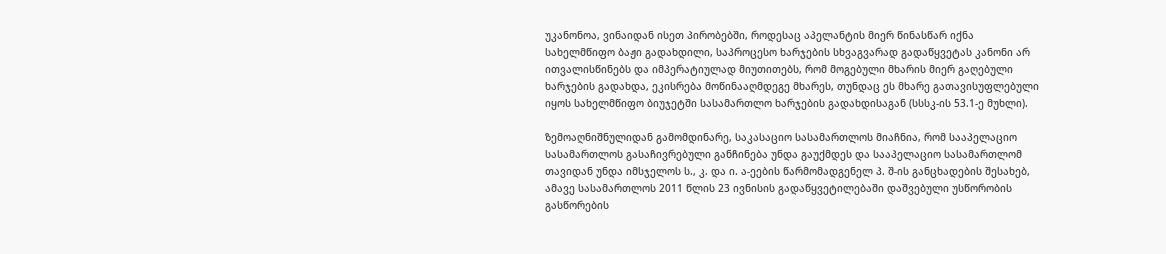უკანონოა, ვინაიდან ისეთ პირობებში, როდესაც აპელანტის მიერ წინასწარ იქნა სახელმწიფო ბაჟი გადახდილი, საპროცესო ხარჯების სხვაგვარად გადაწყვეტას კანონი არ ითვალისწინებს და იმპერატიულად მიუთითებს, რომ მოგებული მხარის მიერ გაღებული ხარჯების გადახდა, ეკისრება მოწინააღმდეგე მხარეს, თუნდაც ეს მხარე გათავისუფლებული იყოს სახელმწიფო ბიუჯეტში სასამართლო ხარჯების გადახდისაგან (სსსკ-ის 53.1-ე მუხლი).

ზემოაღნიშნულიდან გამომდინარე, საკასაციო სასამართლოს მიაჩნია, რომ სააპელაციო სასამართლოს გასაჩივრებული განჩინება უნდა გაუქმდეს და სააპელაციო სასამართლომ თავიდან უნდა იმსჯელოს ს., კ. და ი. ა-ეების წარმომადგენელ პ. შ-ის განცხადების შესახებ, ამავე სასამართლოს 2011 წლის 23 ივნისის გადაწყვეტილებაში დაშვებული უსწორობის გასწორების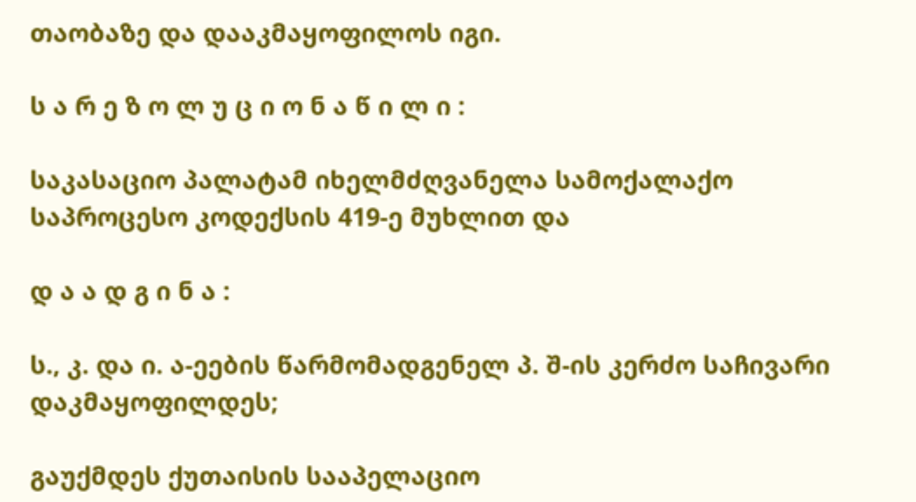თაობაზე და დააკმაყოფილოს იგი.

ს ა რ ე ზ ო ლ უ ც ი ო ნ ა წ ი ლ ი :

საკასაციო პალატამ იხელმძღვანელა სამოქალაქო საპროცესო კოდექსის 419-ე მუხლით და

დ ა ა დ გ ი ნ ა :

ს., კ. და ი. ა-ეების წარმომადგენელ პ. შ-ის კერძო საჩივარი დაკმაყოფილდეს;

გაუქმდეს ქუთაისის სააპელაციო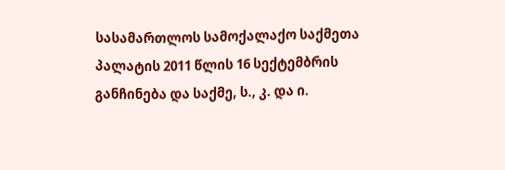სასამართლოს სამოქალაქო საქმეთა პალატის 2011 წლის 16 სექტემბრის განჩინება და საქმე, ს., კ. და ი.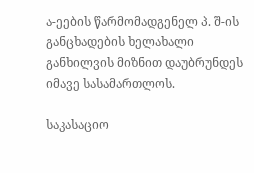ა-ეების წარმომადგენელ პ. შ-ის განცხადების ხელახალი განხილვის მიზნით დაუბრუნდეს იმავე სასამართლოს.

საკასაციო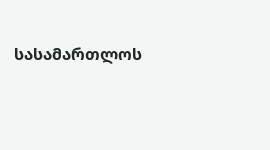სასამართლოს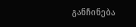განჩინება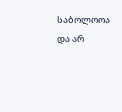საბოლოოა და არ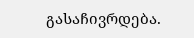გასაჩივრდება.